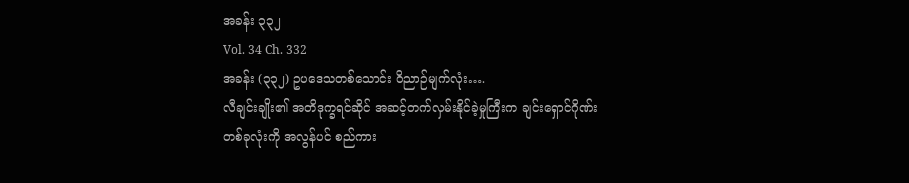အခန်း ၃၃၂
Vol. 34 Ch. 332
အခန်း (၃၃၂) ဥပဒေသတစ်သောင်း ဝိညာဉ်မျက်လုံး….
လီချင်းချိုး၏ အတိဒုက္ခရင်ဆိုင် အဆင့်တက်လှမ်းနိုင်ခဲ့မှုကြီးက ချင်းရှောင်ဂိုဏ်းတစ်ခုလုံးကို အလွန်ပင် စည်ကား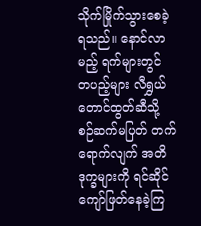သိုက်မြိုက်သွားစေခဲ့ရသည်။ နောင်လာမည့် ရက်များတွင် တပည့်များ လီရွှယ်တောင်ထွတ်ဆီသို့ စဉ်ဆက်မပြတ် တက်ရောက်လျက် အတိဒုက္ခများကို ရင်ဆိုင်ကျော်ဖြတ်နေခဲ့ကြ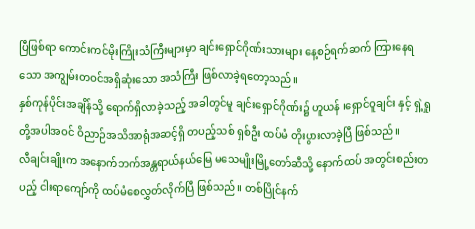ပြီဖြစ်ရာ ကောင်းကင်မိုးကြိုးသံကြီးများမှာ ချင်းရှောင်ဂိုဏ်းသားများ နေ့စဉ်ရက်ဆက် ကြားနေရသော အကျွမ်းတဝင်အရှိဆုံးသော အသံကြီး ဖြစ်လာခဲ့ရတော့သည်။
နှစ်ကုန်ပိုင်းအချိန်သို့ ရောက်ရှိလာခဲ့သည့် အခါတွင်မူ ချင်းရှောင်ဂိုဏ်း၌ ဟူယန် ၊ရှောင်ဝူချင်း နှင့် ရှဲ့ရှုတို့အပါအဝင် ဝိညာဉ်အသိအာရုံအဆင့်ရှိ တပည့်သစ် ရှစ်ဦး ထပ်မံ တိုးပွားလာခဲ့ပြီ ဖြစ်သည်။
လီချင်းချိုးက အနောက်ဘက်အန္တရာယ်နယ်မြေ မသေမျိုးမြို့တော်ဆီသို့ နောက်ထပ် အတွင်းစည်းတပည့် ငါးရာကျော်ကို ထပ်မံစေလွှတ်လိုက်ပြီ ဖြစ်သည်။ တစ်ပြိုင်နက်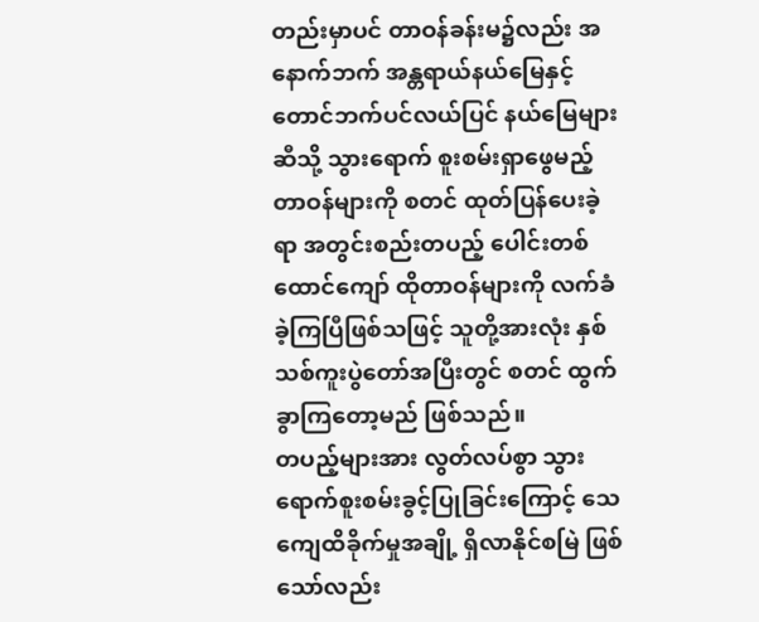တည်းမှာပင် တာဝန်ခန်းမ၌လည်း အနောက်ဘက် အန္တရာယ်နယ်မြေနှင့် တောင်ဘက်ပင်လယ်ပြင် နယ်မြေများဆီသို့ သွားရောက် စူးစမ်းရှာဖွေမည့် တာဝန်များကို စတင် ထုတ်ပြန်ပေးခဲ့ရာ အတွင်းစည်းတပည့် ပေါင်းတစ်ထောင်ကျော် ထိုတာဝန်များကို လက်ခံခဲ့ကြပြီဖြစ်သဖြင့် သူတို့အားလုံး နှစ်သစ်ကူးပွဲတော်အပြီးတွင် စတင် ထွက်ခွာကြတော့မည် ဖြစ်သည်။
တပည့်များအား လွတ်လပ်စွာ သွားရောက်စူးစမ်းခွင့်ပြုခြင်းကြောင့် သေကျေထိခိုက်မှုအချို့ ရှိလာနိုင်စမြဲ ဖြစ်သော်လည်း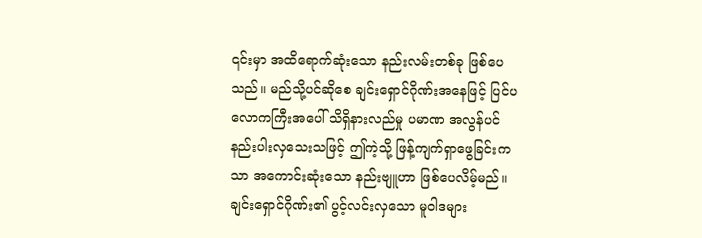၎င်းမှာ အထိရောက်ဆုံးသော နည်းလမ်းတစ်ခု ဖြစ်ပေသည်။ မည်သို့ပင်ဆိုစေ ချင်းရှောင်ဂိုဏ်းအနေဖြင့် ပြင်ပလောကကြီးအပေါ် သိရှိနားလည်မှု ပမာဏ အလွန်ပင် နည်းပါးလှသေးသဖြင့် ဤကဲ့သို့ ဖြန့်ကျက်ရှာဖွေခြင်းကသာ အကောင်းဆုံးသော နည်းဗျူဟာ ဖြစ်ပေလိမ့်မည်။
ချင်းရှောင်ဂိုဏ်း၏ ပွင့်လင်းလှသော မူဝါဒများ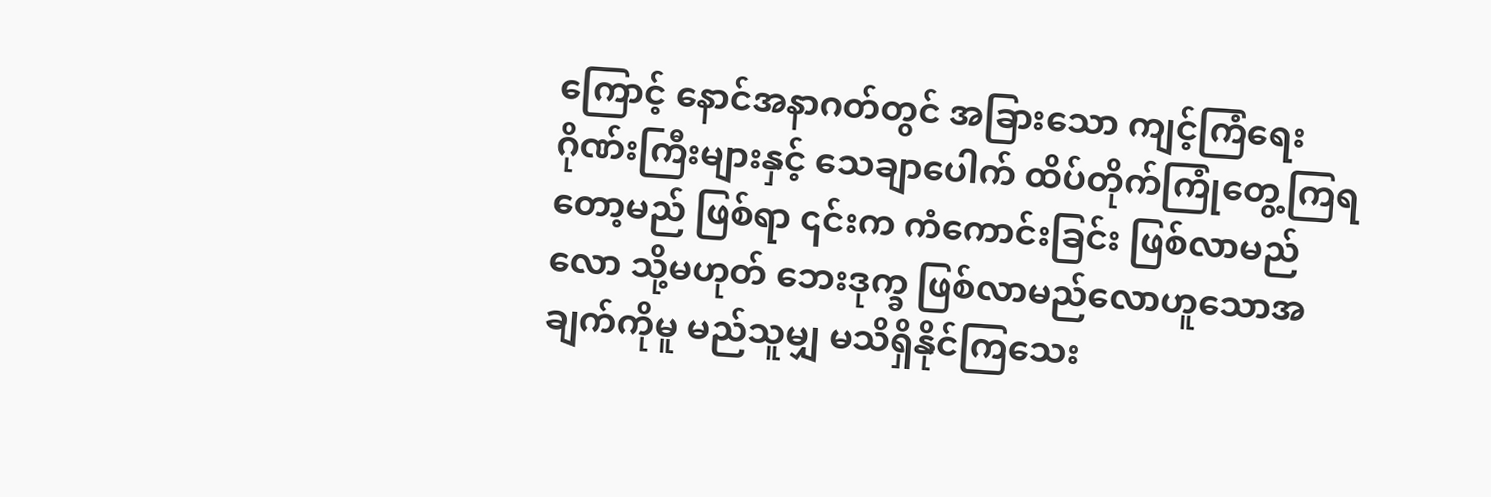ကြောင့် နောင်အနာဂတ်တွင် အခြားသော ကျင့်ကြံရေးဂိုဏ်းကြီးများနှင့် သေချာပေါက် ထိပ်တိုက်ကြုံတွေ့ကြရတော့မည် ဖြစ်ရာ ၎င်းက ကံကောင်းခြင်း ဖြစ်လာမည်လော သို့မဟုတ် ဘေးဒုက္ခ ဖြစ်လာမည်လောဟူသောအချက်ကိုမူ မည်သူမျှ မသိရှိနိုင်ကြသေး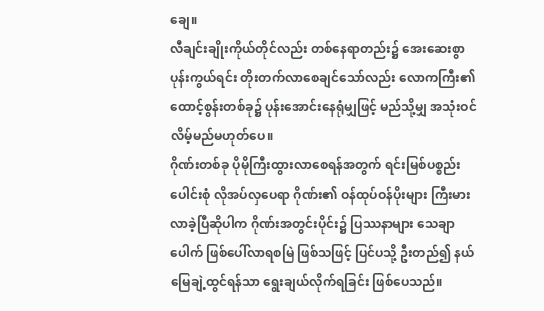ချေ။
လီချင်းချိုးကိုယ်တိုင်လည်း တစ်နေရာတည်း၌ အေးဆေးစွာ ပုန်းကွယ်ရင်း တိုးတက်လာစေချင်သော်လည်း လောကကြီး၏ ထောင့်စွန်းတစ်ခု၌ ပုန်းအောင်းနေရုံမျှဖြင့် မည်သို့မျှ အသုံးဝင်လိမ့်မည်မဟုတ်ပေ။
ဂိုဏ်းတစ်ခု ပိုမိုကြီးထွားလာစေရန်အတွက် ရင်းမြစ်ပစ္စည်းပေါင်းစုံ လိုအပ်လှပေရာ ဂိုဏ်း၏ ဝန်ထုပ်ဝန်ပိုးများ ကြီးမားလာခဲ့ပြီဆိုပါက ဂိုဏ်းအတွင်းပိုင်း၌ ပြဿနာများ သေချာပေါက် ဖြစ်ပေါ်လာရစမြဲ ဖြစ်သဖြင့် ပြင်ပသို့ ဦးတည်၍ နယ်မြေချဲ့ထွင်ရန်သာ ရွေးချယ်လိုက်ရခြင်း ဖြစ်ပေသည်။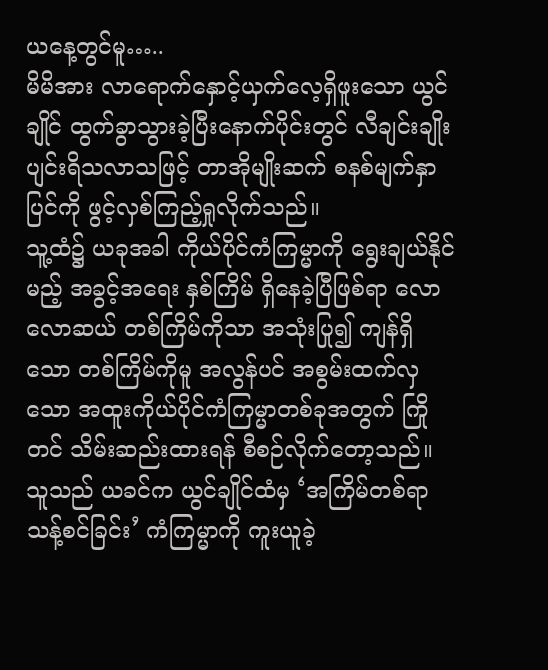ယနေ့တွင်မူ…..
မိမိအား လာရောက်နှောင့်ယှက်လေ့ရှိဖူးသော ယွင်ချိုင် ထွက်ခွာသွားခဲ့ပြီးနောက်ပိုင်းတွင် လီချင်းချိုး ပျင်းရိသလာသဖြင့် တာအိုမျိုးဆက် စနစ်မျက်နှာပြင်ကို ဖွင့်လှစ်ကြည့်ရှုလိုက်သည်။
သူ့ထံ၌ ယခုအခါ ကိုယ်ပိုင်ကံကြမ္မာကို ရွေးချယ်နိုင်မည့် အခွင့်အရေး နှစ်ကြိမ် ရှိနေခဲ့ပြီဖြစ်ရာ လောလောဆယ် တစ်ကြိမ်ကိုသာ အသုံးပြု၍ ကျန်ရှိသော တစ်ကြိမ်ကိုမူ အလွန်ပင် အစွမ်းထက်လှသော အထူးကိုယ်ပိုင်ကံကြမ္မာတစ်ခုအတွက် ကြိုတင် သိမ်းဆည်းထားရန် စီစဉ်လိုက်တော့သည်။
သူသည် ယခင်က ယွင်ချိုင်ထံမှ ‘အကြိမ်တစ်ရာသန့်စင်ခြင်း’ ကံကြမ္မာကို ကူးယူခဲ့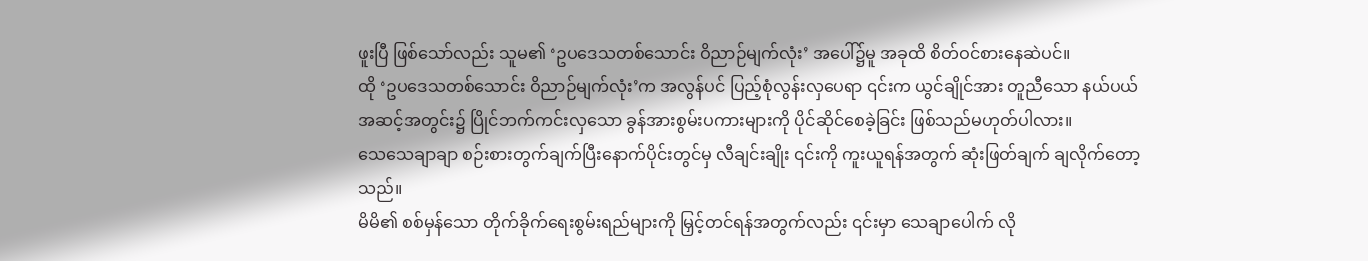ဖူးပြီ ဖြစ်သော်လည်း သူမ၏ ‘ဥပဒေသတစ်သောင်း ဝိညာဉ်မျက်လုံး’ အပေါ်၌မူ အခုထိ စိတ်ဝင်စားနေဆဲပင်။
ထို ‘ဥပဒေသတစ်သောင်း ဝိညာဉ်မျက်လုံး’က အလွန်ပင် ပြည့်စုံလွန်းလှပေရာ ၎င်းက ယွင်ချိုင်အား တူညီသော နယ်ပယ်အဆင့်အတွင်း၌ ပြိုင်ဘက်ကင်းလှသော ခွန်အားစွမ်းပကားများကို ပိုင်ဆိုင်စေခဲ့ခြင်း ဖြစ်သည်မဟုတ်ပါလား။
သေသေချာချာ စဉ်းစားတွက်ချက်ပြီးနောက်ပိုင်းတွင်မှ လီချင်းချိုး ၎င်းကို ကူးယူရန်အတွက် ဆုံးဖြတ်ချက် ချလိုက်တော့သည်။
မိမိ၏ စစ်မှန်သော တိုက်ခိုက်ရေးစွမ်းရည်များကို မြှင့်တင်ရန်အတွက်လည်း ၎င်းမှာ သေချာပေါက် လို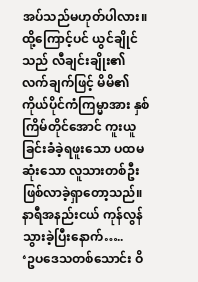အပ်သည်မဟုတ်ပါလား။
ထို့ကြောင့်ပင် ယွင်ချိုင်သည် လီချင်းချိုး၏ လက်ချက်ဖြင့် မိမိ၏ ကိုယ်ပိုင်ကံကြမ္မာအား နှစ်ကြိမ်တိုင်အောင် ကူးယူခြင်းခံခဲ့ရဖူးသော ပထမဆုံးသော လူသားတစ်ဦး ဖြစ်လာခဲ့ရှာတော့သည်။
နာရီအနည်းငယ် ကုန်လွန်သွားခဲ့ပြီးနောက်…..
‘ဥပဒေသတစ်သောင်း ဝိ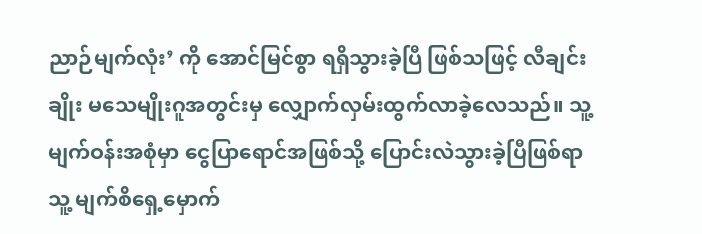ညာဉ်မျက်လုံး’ ကို အောင်မြင်စွာ ရရှိသွားခဲ့ပြီ ဖြစ်သဖြင့် လီချင်းချိုး မသေမျိုးဂူအတွင်းမှ လျှောက်လှမ်းထွက်လာခဲ့လေသည်။ သူ့ မျက်ဝန်းအစုံမှာ ငွေပြာရောင်အဖြစ်သို့ ပြောင်းလဲသွားခဲ့ပြီဖြစ်ရာ သူ့ မျက်စိရှေ့မှောက်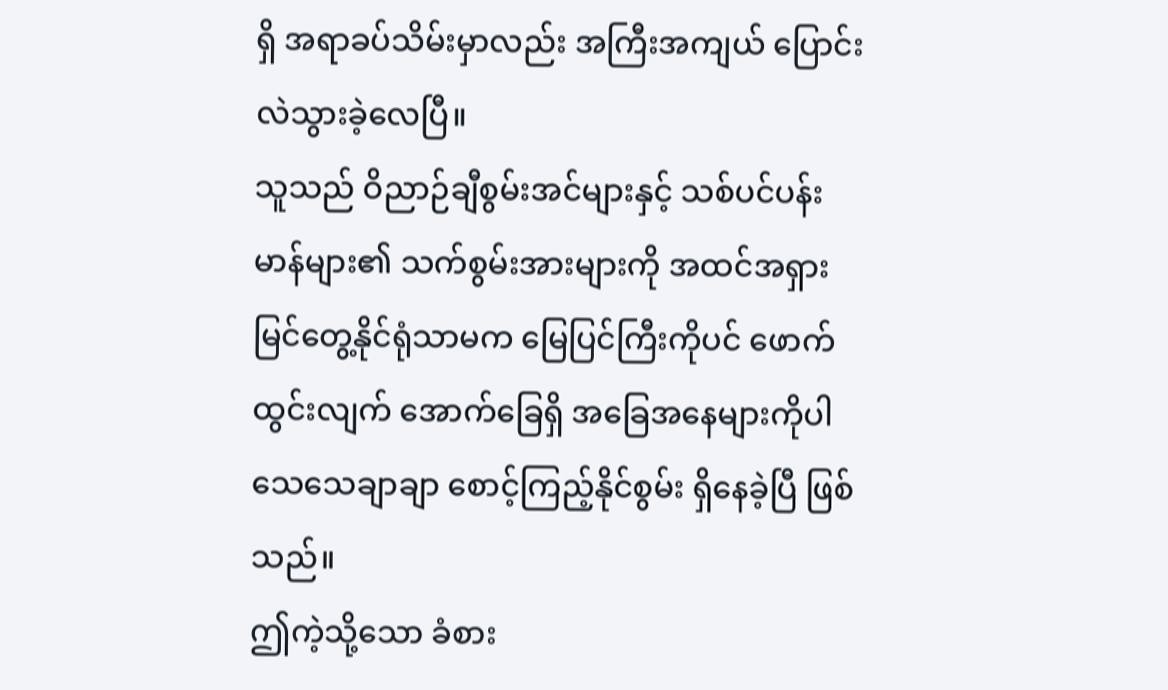ရှိ အရာခပ်သိမ်းမှာလည်း အကြီးအကျယ် ပြောင်းလဲသွားခဲ့လေပြီ။
သူသည် ဝိညာဉ်ချီစွမ်းအင်များနှင့် သစ်ပင်ပန်းမာန်များ၏ သက်စွမ်းအားများကို အထင်အရှား မြင်တွေ့နိုင်ရုံသာမက မြေပြင်ကြီးကိုပင် ဖောက်ထွင်းလျက် အောက်ခြေရှိ အခြေအနေများကိုပါ သေသေချာချာ စောင့်ကြည့်နိုင်စွမ်း ရှိနေခဲ့ပြီ ဖြစ်သည်။
ဤကဲ့သို့သော ခံစား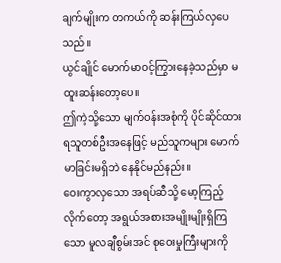ချက်မျိုးက တကယ်ကို ဆန်းကြယ်လှပေသည်။
ယွင်ချိုင် မောက်မာဝင့်ကြွားနေခဲ့သည်မှာ မထူးဆန်းတော့ပေ။
ဤကဲ့သို့သော မျက်ဝန်းအစုံကို ပိုင်ဆိုင်ထားရသူတစ်ဦးအနေဖြင့် မည်သူကများ မောက်မာခြင်းမရှိဘဲ နေနိုင်မည်နည်း။
ဝေးကွာလှသော အရပ်ဆီသို့ မော့ကြည့်လိုက်တော့ အရွယ်အစားအမျိုးမျိုးရှိကြသော မူလချီစွမ်းအင် စုဝေးမှုကြီးများကို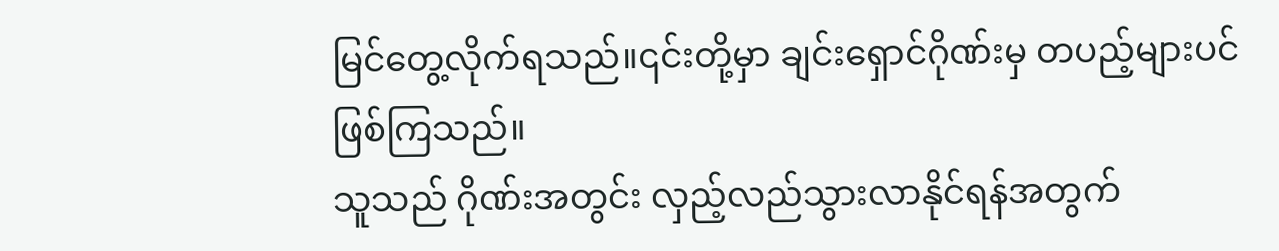မြင်တွေ့လိုက်ရသည်။၎င်းတို့မှာ ချင်းရှောင်ဂိုဏ်းမှ တပည့်များပင် ဖြစ်ကြသည်။
သူသည် ဂိုဏ်းအတွင်း လှည့်လည်သွားလာနိုင်ရန်အတွက်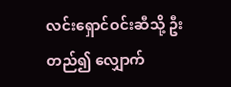လင်းရှောင်ဝင်းဆီသို့ ဦးတည်၍ လျှောက်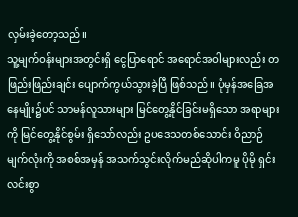လှမ်းခဲ့တော့သည်။
သူ့မျက်ဝန်းများအတွင်းရှိ ငွေပြာရောင် အရောင်အဝါများလည်း တဖြည်းဖြည်းချင်း ပျောက်ကွယ်သွားခဲ့ပြီ ဖြစ်သည်။ ပုံမှန်အခြေအနေမျိုး၌ပင် သာမန်လူသားများ မြင်တွေ့နိုင်ခြင်းမရှိသော အရာများကို မြင်တွေ့နိုင်စွမ်း ရှိသော်လည်း ဥပဒေသတစ်သောင်း ဝိညာဉ်မျက်လုံးကို အစစ်အမှန် အသက်သွင်းလိုက်မည်ဆိုပါကမူ ပိုမို ရှင်းလင်းစွာ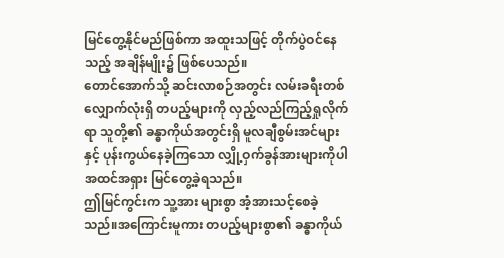မြင်တွေ့နိုင်မည်ဖြစ်ကာ အထူးသဖြင့် တိုက်ပွဲဝင်နေသည့် အချိန်မျိုး၌ ဖြစ်ပေသည်။
တောင်အောက်သို့ ဆင်းလာစဉ်အတွင်း လမ်းခရီးတစ်လျှောက်လုံးရှိ တပည့်များကို လှည့်လည်ကြည့်ရှုလိုက်ရာ သူတို့၏ ခန္ဓာကိုယ်အတွင်းရှိ မူလချီစွမ်းအင်များနှင့် ပုန်းကွယ်နေခဲ့ကြသော လျှို့ဝှက်ခွန်အားများကိုပါ အထင်အရှား မြင်တွေ့ခဲ့ရသည်။
ဤမြင်ကွင်းက သူ့အား များစွာ အံ့အားသင့်စေခဲ့သည်။အကြောင်းမူကား တပည့်များစွာ၏ ခန္ဓာကိုယ်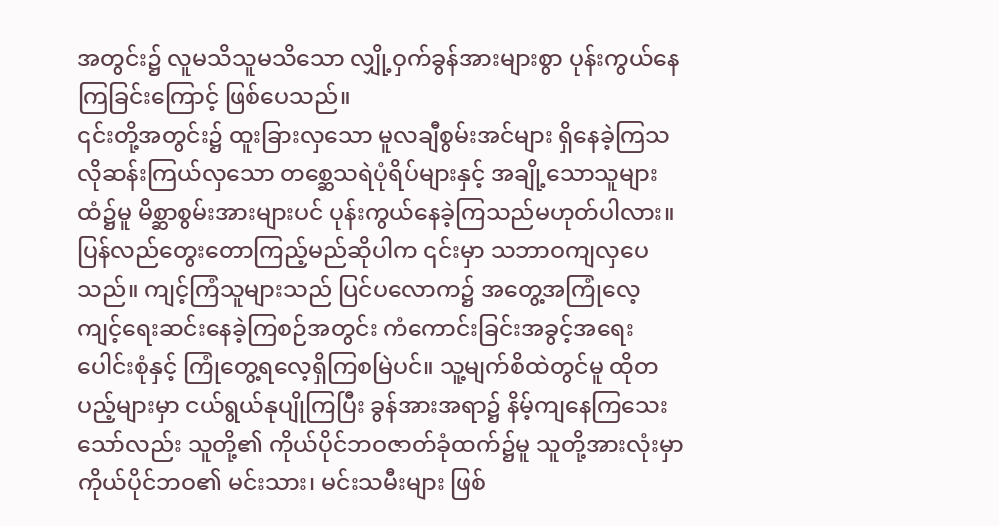အတွင်း၌ လူမသိသူမသိသော လျှို့ဝှက်ခွန်အားများစွာ ပုန်းကွယ်နေကြခြင်းကြောင့် ဖြစ်ပေသည်။
၎င်းတို့အတွင်း၌ ထူးခြားလှသော မူလချီစွမ်းအင်များ ရှိနေခဲ့ကြသလိုဆန်းကြယ်လှသော တစ္ဆေသရဲပုံရိပ်များနှင့် အချို့သောသူများထံ၌မူ မိစ္ဆာစွမ်းအားများပင် ပုန်းကွယ်နေခဲ့ကြသည်မဟုတ်ပါလား။
ပြန်လည်တွေးတောကြည့်မည်ဆိုပါက ၎င်းမှာ သဘာဝကျလှပေသည်။ ကျင့်ကြံသူများသည် ပြင်ပလောက၌ အတွေ့အကြုံလေ့ကျင့်ရေးဆင်းနေခဲ့ကြစဉ်အတွင်း ကံကောင်းခြင်းအခွင့်အရေးပေါင်းစုံနှင့် ကြုံတွေ့ရလေ့ရှိကြစမြဲပင်။ သူ့မျက်စိထဲတွင်မူ ထိုတပည့်များမှာ ငယ်ရွယ်နုပျိုကြပြီး ခွန်အားအရာ၌ နိမ့်ကျနေကြသေးသော်လည်း သူတို့၏ ကိုယ်ပိုင်ဘဝဇာတ်ခုံထက်၌မူ သူတို့အားလုံးမှာ ကိုယ်ပိုင်ဘဝ၏ မင်းသား၊ မင်းသမီးများ ဖြစ်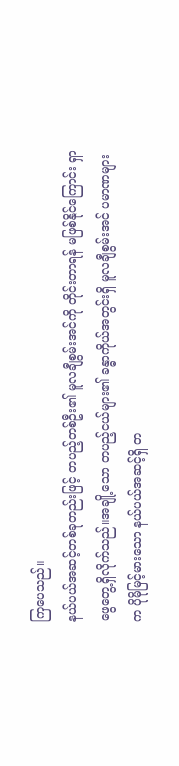ကြပေသည်။
နယ်ပယ်အဆင့်တစ်ခုတည်းဖြင့် တပည့်တစ်ဦး၏ မူလချီစွမ်းအင်ကို တိုင်းတာရန် မဖြစ်နိုင်ကြောင်း ရှာဖွေတွေ့ရှိလိုက်သည်။အချို့သော တပည့်ငယ်များ၏ ခန္ဓာကိုယ်အတွင်းရှိ မူလချီစွမ်းအင် ပမာဏများက ပိုမိုမြင့်မားသော နယ်ပယ်အဆင့်ရှိ တ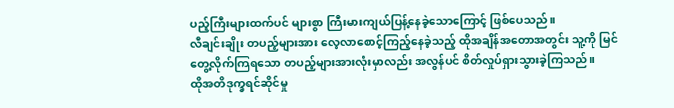ပည့်ကြီးများထက်ပင် များစွာ ကြီးမားကျယ်ပြန့်နေခဲ့သောကြောင့် ဖြစ်ပေသည်။
လီချင်းချိုး တပည့်များအား လေ့လာစောင့်ကြည့်နေခဲ့သည့် ထိုအချိန်အတောအတွင်း သူ့ကို မြင်တွေ့လိုက်ကြရသော တပည့်များအားလုံးမှာလည်း အလွန်ပင် စိတ်လှုပ်ရှားသွားခဲ့ကြသည်။
ထိုအတိဒုက္ခရင်ဆိုင်မှု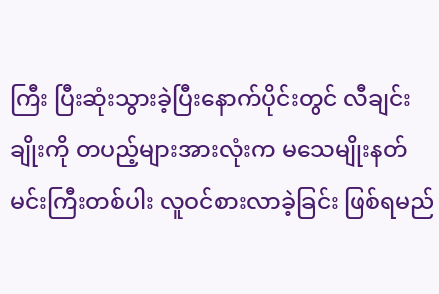ကြီး ပြီးဆုံးသွားခဲ့ပြီးနောက်ပိုင်းတွင် လီချင်းချိုးကို တပည့်များအားလုံးက မသေမျိုးနတ်မင်းကြီးတစ်ပါး လူဝင်စားလာခဲ့ခြင်း ဖြစ်ရမည်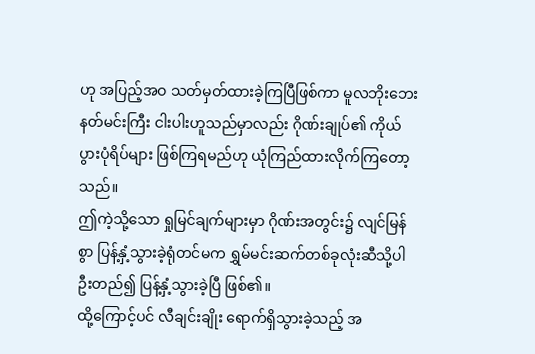ဟု အပြည့်အဝ သတ်မှတ်ထားခဲ့ကြပြီဖြစ်ကာ မူလဘိုးဘေးနတ်မင်းကြီး ငါးပါးဟူသည်မှာလည်း ဂိုဏ်းချုပ်၏ ကိုယ်ပွားပုံရိပ်များ ဖြစ်ကြရမည်ဟု ယုံကြည်ထားလိုက်ကြတော့သည်။
ဤကဲ့သို့သော ရှုမြင်ချက်များမှာ ဂိုဏ်းအတွင်း၌ လျင်မြန်စွာ ပြန့်နှံ့သွားခဲ့ရုံတင်မက ရွှမ်မင်းဆက်တစ်ခုလုံးဆီသို့ပါ ဦးတည်၍ ပြန့်နှံ့သွားခဲ့ပြီ ဖြစ်၏။
ထို့ကြောင့်ပင် လီချင်းချိုး ရောက်ရှိသွားခဲ့သည့် အ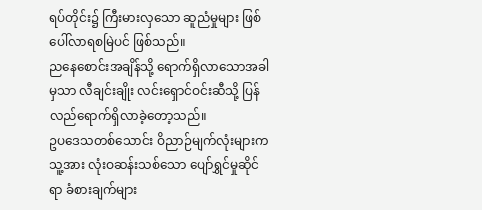ရပ်တိုင်း၌ ကြီးမားလှသော ဆူညံမှုများ ဖြစ်ပေါ်လာရစမြဲပင် ဖြစ်သည်။
ညနေစောင်းအချိန်သို့ ရောက်ရှိလာသောအခါမှသာ လီချင်းချိုး လင်းရှောင်ဝင်းဆီသို့ ပြန်လည်ရောက်ရှိလာခဲ့တော့သည်။
ဥပဒေသတစ်သောင်း ဝိညာဉ်မျက်လုံးများက သူ့အား လုံးဝဆန်းသစ်သော ပျော်ရွှင်မှုဆိုင်ရာ ခံစားချက်များ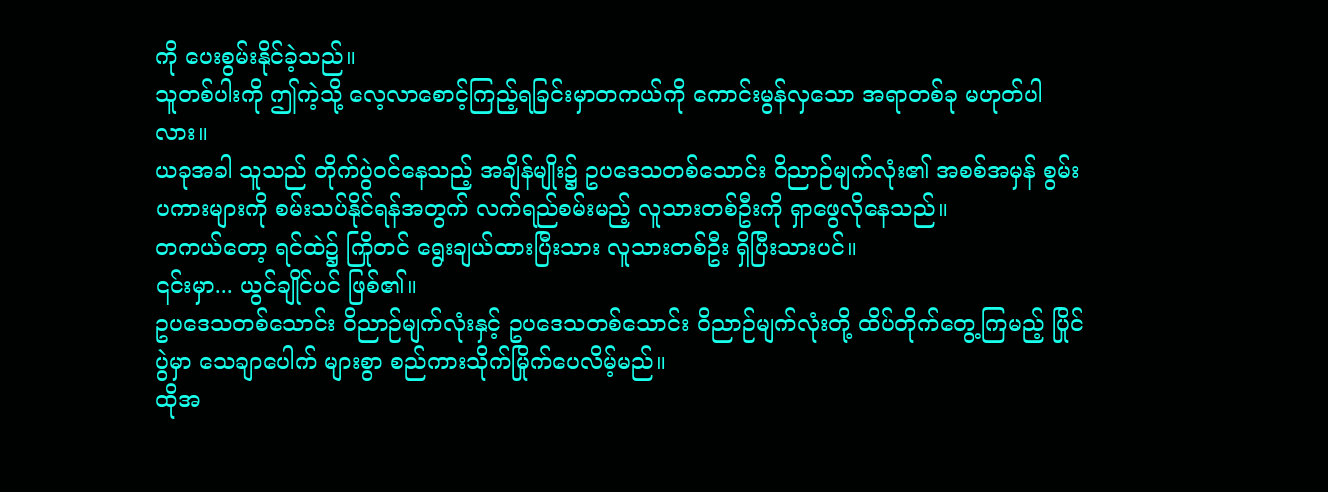ကို ပေးစွမ်းနိုင်ခဲ့သည်။
သူတစ်ပါးကို ဤကဲ့သို့ လေ့လာစောင့်ကြည့်ရခြင်းမှာတကယ်ကို ကောင်းမွန်လှသော အရာတစ်ခု မဟုတ်ပါလား။
ယခုအခါ သူသည် တိုက်ပွဲဝင်နေသည့် အချိန်မျိုး၌ ဥပဒေသတစ်သောင်း ဝိညာဉ်မျက်လုံး၏ အစစ်အမှန် စွမ်းပကားများကို စမ်းသပ်နိုင်ရန်အတွက် လက်ရည်စမ်းမည့် လူသားတစ်ဦးကို ရှာဖွေလိုနေသည်။
တကယ်တော့ ရင်ထဲ၌ ကြိုတင် ရွေးချယ်ထားပြီးသား လူသားတစ်ဦး ရှိပြီးသားပင်။
၎င်းမှာ... ယွင်ချိုင်ပင် ဖြစ်၏။
ဥပဒေသတစ်သောင်း ဝိညာဉ်မျက်လုံးနှင့် ဥပဒေသတစ်သောင်း ဝိညာဉ်မျက်လုံးတို့ ထိပ်တိုက်တွေ့ကြမည့် ပြိုင်ပွဲမှာ သေချာပေါက် များစွာ စည်ကားသိုက်မြိုက်ပေလိမ့်မည်။
ထိုအ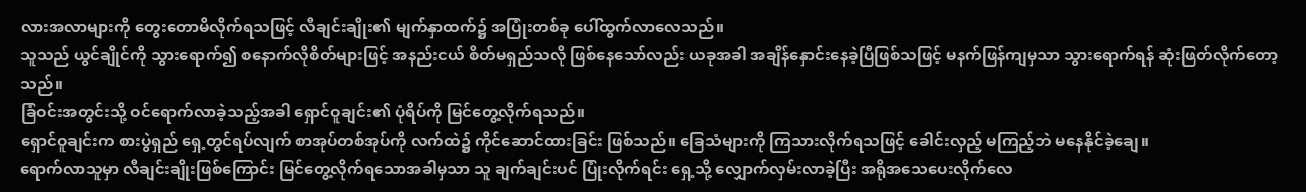လားအလာများကို တွေးတောမိလိုက်ရသဖြင့် လီချင်းချိုး၏ မျက်နှာထက်၌ အပြုံးတစ်ခု ပေါ်ထွက်လာလေသည်။
သူသည် ယွင်ချိုင်ကို သွားရောက်၍ စနောက်လိုစိတ်များဖြင့် အနည်းငယ် စိတ်မရှည်သလို ဖြစ်နေသော်လည်း ယခုအခါ အချိန်နှောင်းနေခဲ့ပြီဖြစ်သဖြင့် မနက်ဖြန်ကျမှသာ သွားရောက်ရန် ဆုံးဖြတ်လိုက်တော့သည်။
ခြံဝင်းအတွင်းသို့ ဝင်ရောက်လာခဲ့သည့်အခါ ရှောင်ဝူချင်း၏ ပုံရိပ်ကို မြင်တွေ့လိုက်ရသည်။
ရှောင်ဝူချင်းက စားပွဲရှည် ရှေ့တွင်ရပ်လျက် စာအုပ်တစ်အုပ်ကို လက်ထဲ၌ ကိုင်ဆောင်ထားခြင်း ဖြစ်သည်။ ခြေသံများကို ကြသားလိုက်ရသဖြင့် ခေါင်းလှည့် မကြည့်ဘဲ မနေနိုင်ခဲ့ချေ။
ရောက်လာသူမှာ လီချင်းချိုးဖြစ်ကြောင်း မြင်တွေ့လိုက်ရသောအခါမှသာ သူ ချက်ချင်းပင် ပြုံးလိုက်ရင်း ရှေ့သို့ လျှောက်လှမ်းလာခဲ့ပြီး အရိုအသေပေးလိုက်လေ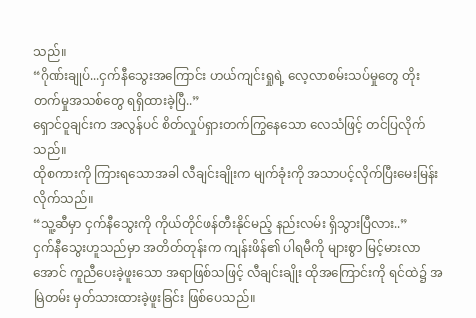သည်။
“ဂိုဏ်းချုပ်...ငှက်နီသွေးအကြောင်း ဟယ်ကျင်းရှုရဲ့ လေ့လာစမ်းသပ်မှုတွေ တိုးတက်မှုအသစ်တွေ ရရှိထားခဲ့ပြီ..”
ရှောင်ဝူချင်းက အလွန်ပင် စိတ်လှုပ်ရှားတက်ကြွနေသော လေသံဖြင့် တင်ပြလိုက်သည်။
ထိုစကားကို ကြားရသောအခါ လီချင်းချိုးက မျက်ခုံးကို အသာပင့်လိုက်ပြီးမေးမြန်းလိုက်သည်။
“သူ့ဆီမှာ ငှက်နီသွေးကို ကိုယ်တိုင်ဖန်တီးနိုင်မည့် နည်းလမ်း ရှိသွားပြီလား..”
ငှက်နီသွေးဟူသည်မှာ အတိတ်တုန်းက ကျန်းဖိန်၏ ပါရမီကို များစွာ မြင့်မားလာအောင် ကူညီပေးခဲ့ဖူးသော အရာဖြစ်သဖြင့် လီချင်းချိုး ထိုအကြောင်းကို ရင်ထဲ၌ အမြဲတမ်း မှတ်သားထားခဲ့ဖူးခြင်း ဖြစ်ပေသည်။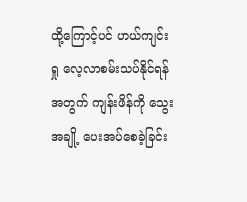ထို့ကြောင့်ပင် ဟယ်ကျင်းရှု လေ့လာစမ်းသပ်နိုင်ရန်အတွက် ကျန်းဖိန်ကို သွေးအချို့ ပေးအပ်စေခဲ့ခြင်း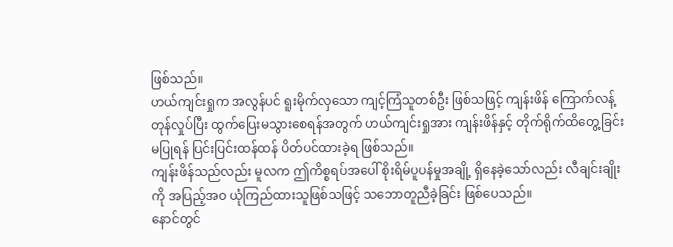ဖြစ်သည်။
ဟယ်ကျင်းရှုက အလွန်ပင် ရူးမိုက်လှသော ကျင့်ကြံသူတစ်ဦး ဖြစ်သဖြင့် ကျန်းဖိန် ကြောက်လန့်တုန်လှုပ်ပြီး ထွက်ပြေးမသွားစေရန်အတွက် ဟယ်ကျင်းရှုအား ကျန်းဖိန်နှင့် တိုက်ရိုက်ထိတွေ့ခြင်း မပြုရန် ပြင်းပြင်းထန်ထန် ပိတ်ပင်ထားခဲ့ရ ဖြစ်သည်။
ကျန်းဖိန်သည်လည်း မူလက ဤကိစ္စရပ်အပေါ် စိုးရိမ်ပူပန်မှုအချို့ ရှိနေခဲ့သော်လည်း လီချင်းချိုးကို အပြည့်အဝ ယုံကြည်ထားသူဖြစ်သဖြင့် သဘောတူညီခဲ့ခြင်း ဖြစ်ပေသည်။
နောင်တွင်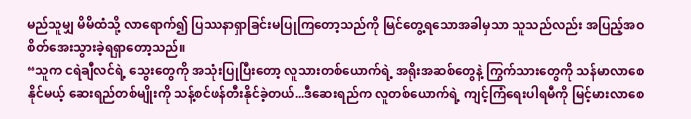မည်သူမျှ မိမိထံသို့ လာရောက်၍ ပြဿနာရှာခြင်းမပြုကြတော့သည်ကို မြင်တွေ့ရသောအခါမှသာ သူသည်လည်း အပြည့်အဝ စိတ်အေးသွားခဲ့ရရှာတော့သည်။
“သူက ငရဲချီလင်ရဲ့ သွေးတွေကို အသုံးပြုပြီးတော့ လူသားတစ်ယောက်ရဲ့ အရိုးအဆစ်တွေနဲ့ ကြွက်သားတွေကို သန်မာလာစေနိုင်မယ့် ဆေးရည်တစ်မျိုးကို သန့်စင်ဖန်တီးနိုင်ခဲ့တယ်...ဒီဆေးရည်က လူတစ်ယောက်ရဲ့ ကျင့်ကြံရေးပါရမီကို မြင့်မားလာစေ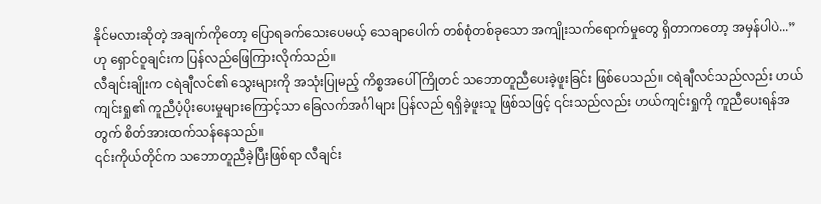နိုင်မလားဆိုတဲ့ အချက်ကိုတော့ ပြောရခက်သေးပေမယ့် သေချာပေါက် တစ်စုံတစ်ခုသော အကျိုးသက်ရောက်မှုတွေ ရှိတာကတော့ အမှန်ပါပဲ...” ဟု ရှောင်ဝူချင်းက ပြန်လည်ဖြေကြားလိုက်သည်။
လီချင်းချိုးက ငရဲချီလင်၏ သွေးများကို အသုံးပြုမည့် ကိစ္စအပေါ် ကြိုတင် သဘောတူညီပေးခဲ့ဖူးခြင်း ဖြစ်ပေသည်။ ငရဲချီလင်သည်လည်း ဟယ်ကျင်းရှု၏ ကူညီပံ့ပိုးပေးမှုများကြောင့်သာ ခြေလက်အင်္ဂါများ ပြန်လည် ရရှိခဲ့ဖူးသူ ဖြစ်သဖြင့် ၎င်းသည်လည်း ဟယ်ကျင်းရှုကို ကူညီပေးရန်အတွက် စိတ်အားထက်သန်နေသည်။
၎င်းကိုယ်တိုင်က သဘောတူညီခဲ့ပြီးဖြစ်ရာ လီချင်း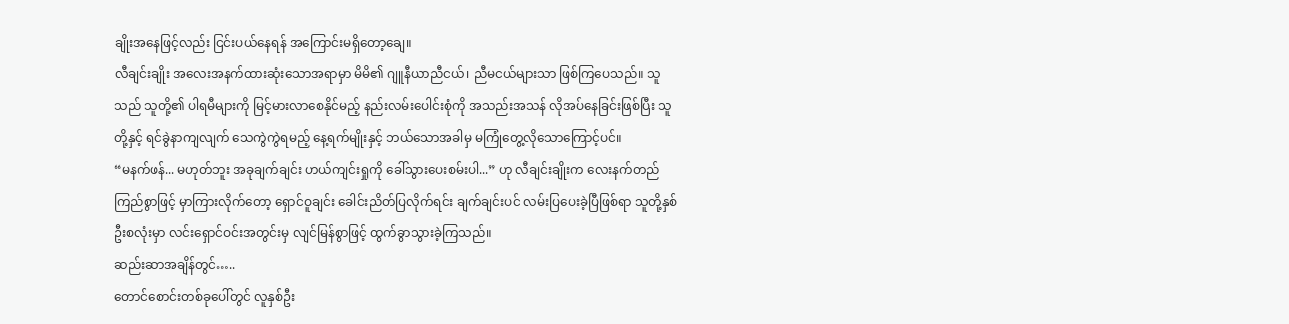ချိုးအနေဖြင့်လည်း ငြင်းပယ်နေရန် အကြောင်းမရှိတော့ချေ။
လီချင်းချိုး အလေးအနက်ထားဆုံးသောအရာမှာ မိမိ၏ ဂျူနီယာညီငယ်၊ ညီမငယ်များသာ ဖြစ်ကြပေသည်။ သူသည် သူတို့၏ ပါရမီများကို မြင့်မားလာစေနိုင်မည့် နည်းလမ်းပေါင်းစုံကို အသည်းအသန် လိုအပ်နေခြင်းဖြစ်ပြီး သူတို့နှင့် ရင်ခွဲနာကျလျက် သေကွဲကွဲရမည့် နေ့ရက်မျိုးနှင့် ဘယ်သောအခါမှ မကြုံတွေ့လိုသောကြောင့်ပင်။
“မနက်ဖန်... မဟုတ်ဘူး အခုချက်ချင်း ဟယ်ကျင်းရှုကို ခေါ်သွားပေးစမ်းပါ...” ဟု လီချင်းချိုးက လေးနက်တည်ကြည်စွာဖြင့် မှာကြားလိုက်တော့ ရှောင်ဝူချင်း ခေါင်းညိတ်ပြလိုက်ရင်း ချက်ချင်းပင် လမ်းပြပေးခဲ့ပြီဖြစ်ရာ သူတို့နှစ်ဦးစလုံးမှာ လင်းရှောင်ဝင်းအတွင်းမှ လျင်မြန်စွာဖြင့် ထွက်ခွာသွားခဲ့ကြသည်။
ဆည်းဆာအချိန်တွင်…..
တောင်စောင်းတစ်ခုပေါ်တွင် လူနှစ်ဦး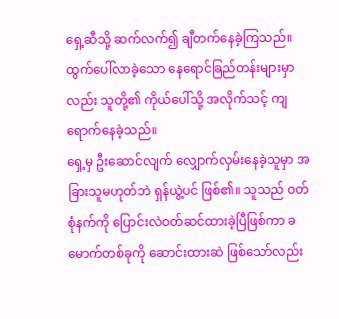ရှေ့ဆီသို့ ဆက်လက်၍ ချီတက်နေခဲ့ကြသည်။ ထွက်ပေါ်လာခဲ့သော နေရောင်ခြည်တန်းများမှာလည်း သူတို့၏ ကိုယ်ပေါ်သို့ အလိုက်သင့် ကျရောက်နေခဲ့သည်။
ရှေ့မှ ဦးဆောင်လျက် လျှောက်လှမ်းနေခဲ့သူမှာ အခြားသူမဟုတ်ဘဲ ရှန်ယွဲ့ပင် ဖြစ်၏။ သူသည် ဝတ်စုံနက်ကို ပြောင်းလဲဝတ်ဆင်ထားခဲ့ပြီဖြစ်ကာ ခမောက်တစ်ခုကို ဆောင်းထားဆဲ ဖြစ်သော်လည်း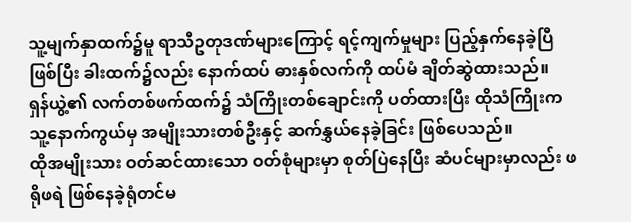သူ့မျက်နှာထက်၌မူ ရာသီဥတုဒဏ်များကြောင့် ရင့်ကျက်မှုများ ပြည့်နှက်နေခဲ့ပြီဖြစ်ပြီး ခါးထက်၌လည်း နောက်ထပ် ဓားနှစ်လက်ကို ထပ်မံ ချိတ်ဆွဲထားသည်။
ရှန်ယွဲ့၏ လက်တစ်ဖက်ထက်၌ သံကြိုးတစ်ချောင်းကို ပတ်ထားပြီး ထိုသံကြိုးက သူ့နောက်ကွယ်မှ အမျိုးသားတစ်ဦးနှင့် ဆက်နွှယ်နေခဲ့ခြင်း ဖြစ်ပေသည်။
ထိုအမျိုးသား ဝတ်ဆင်ထားသော ဝတ်စုံများမှာ စုတ်ပြဲနေပြီး ဆံပင်များမှာလည်း ဖရိုဖရဲ ဖြစ်နေခဲ့ရုံတင်မ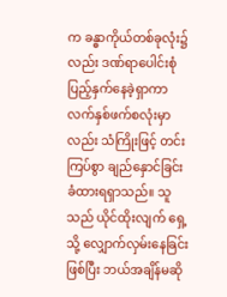က ခန္ဓာကိုယ်တစ်ခုလုံး၌လည်း ဒဏ်ရာပေါင်းစုံ ပြည့်နှက်နေခဲ့ရှာကာ လက်နှစ်ဖက်စလုံးမှာလည်း သံကြိုးဖြင့် တင်းကြပ်စွာ ချည်နှောင်ခြင်း ခံထားရရှာသည်။ သူသည် ယိုင်ထိုးလျက် ရှေ့သို့ လျှောက်လှမ်းနေခြင်းဖြစ်ပြီး ဘယ်အချိန်မဆို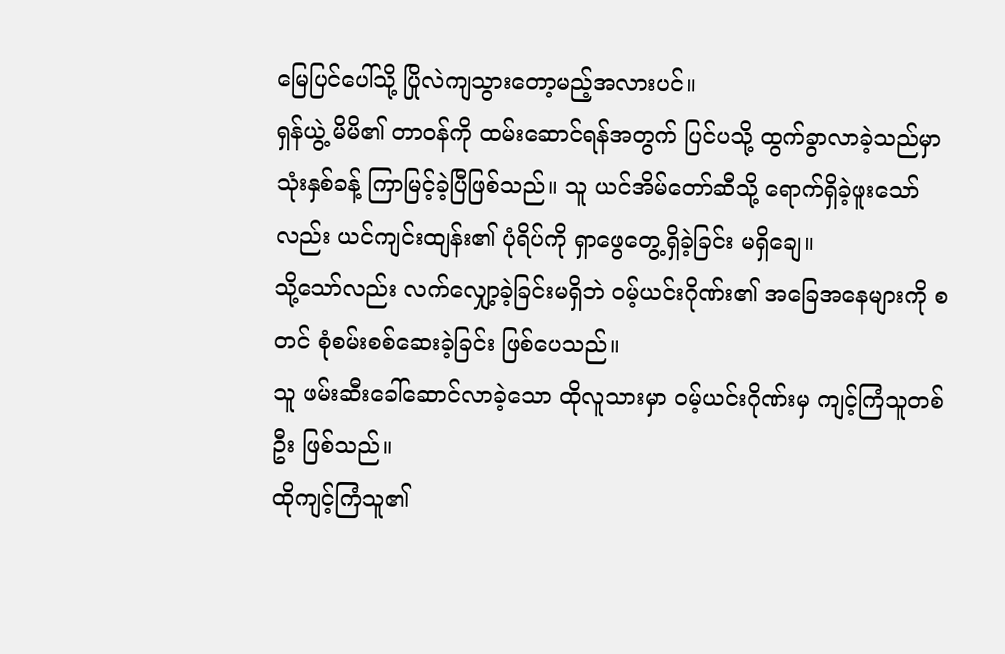မြေပြင်ပေါ်သို့ ပြိုလဲကျသွားတော့မည့်အလားပင်။
ရှန်ယွဲ့ မိမိ၏ တာဝန်ကို ထမ်းဆောင်ရန်အတွက် ပြင်ပသို့ ထွက်ခွာလာခဲ့သည်မှာ သုံးနှစ်ခန့် ကြာမြင့်ခဲ့ပြီဖြစ်သည်။ သူ ယင်အိမ်တော်ဆီသို့ ရောက်ရှိခဲ့ဖူးသော်လည်း ယင်ကျင်းထျန်း၏ ပုံရိပ်ကို ရှာဖွေတွေ့ရှိခဲ့ခြင်း မရှိချေ။
သို့သော်လည်း လက်လျှော့ခဲ့ခြင်းမရှိဘဲ ဝမ့်ယင်းဂိုဏ်း၏ အခြေအနေများကို စတင် စုံစမ်းစစ်ဆေးခဲ့ခြင်း ဖြစ်ပေသည်။
သူ ဖမ်းဆီးခေါ်ဆောင်လာခဲ့သော ထိုလူသားမှာ ဝမ့်ယင်းဂိုဏ်းမှ ကျင့်ကြံသူတစ်ဦး ဖြစ်သည်။
ထိုကျင့်ကြံသူ၏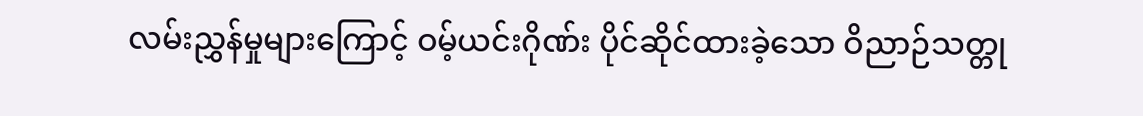လမ်းညွှန်မှုများကြောင့် ဝမ့်ယင်းဂိုဏ်း ပိုင်ဆိုင်ထားခဲ့သော ဝိညာဉ်သတ္တု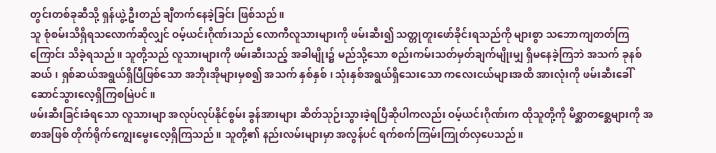တွင်းတစ်ခုဆီသို့ ရှန်ယွဲ့ ဦးတည် ချီတက်နေခဲ့ခြင်း ဖြစ်သည်။
သူ စုံစမ်းသိရှိရသလောက်ဆိုလျှင် ဝမ့်ယင်းဂိုဏ်းသည် လောကီလူသားများကို ဖမ်းဆီး၍ သတ္တုတူးဖော်ခိုင်းရသည်ကို များစွာ သဘောကျတတ်ကြကြောင်း သိခဲ့ရသည်။ သူတို့သည် လူသားများကို ဖမ်းဆီးသည့် အခါမျိုး၌ မည်သို့သော စည်းကမ်းသတ်မှတ်ချက်မျိုးမျှ ရှိမနေခဲ့ကြဘဲ အသက် ခုနစ်ဆယ်၊ ရှစ်ဆယ်အရွယ်ရှိပြီဖြစ်သော အဘိုးအိုများမှစ၍ အသက် နှစ်နှစ်၊ သုံးနှစ်အရွယ်ရှိသေးသော ကလေးငယ်များအထိ အားလုံးကို ဖမ်းဆီးခေါ်ဆောင်သွားလေ့ရှိကြစမြဲပင်။
ဖမ်းဆီးခြင်းခံရသော လူသားမျာ အလုပ်လုပ်နိုင်စွမ်း ခွန်အားများ ဆိတ်သုဉ်းသွားခဲ့ရပြီဆိုပါကလည်း ဝမ့်ယင်းဂိုဏ်းက ထိုသူတို့ကို မိစ္ဆာတစ္ဆေများကို အစာအဖြစ် တိုက်ရိုက်ကျွေးမွေးလေ့ရှိကြသည်။ သူတို့၏ နည်းလမ်းများမှာ အလွန်ပင် ရက်စက်ကြမ်းကြုတ်လှပေသည်။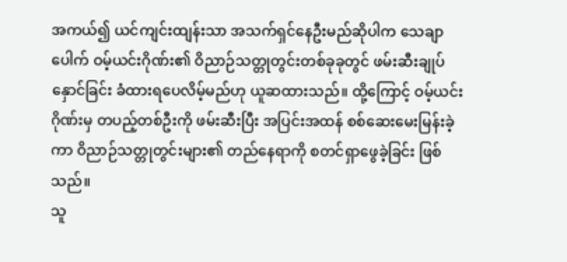အကယ်၍ ယင်ကျင်းထျန်းသာ အသက်ရှင်နေဦးမည်ဆိုပါက သေချာပေါက် ဝမ့်ယင်းဂိုဏ်း၏ ဝိညာဉ်သတ္တုတွင်းတစ်ခုခုတွင် ဖမ်းဆီးချုပ်နှောင်ခြင်း ခံထားရပေလိမ့်မည်ဟု ယူဆထားသည်။ ထို့ကြောင့် ဝမ့်ယင်းဂိုဏ်းမှ တပည့်တစ်ဦးကို ဖမ်းဆီးပြီး အပြင်းအထန် စစ်ဆေးမေးမြန်းခဲ့ကာ ဝိညာဉ်သတ္တုတွင်းများ၏ တည်နေရာကို စတင်ရှာဖွေခဲ့ခြင်း ဖြစ်သည်။
သူ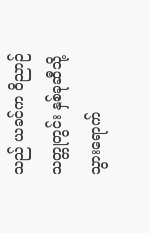သည် ယခင်က ဝိညာဉ်သတ္တုတွင်း နှစ်ခုဆီသို့ သွားရောက်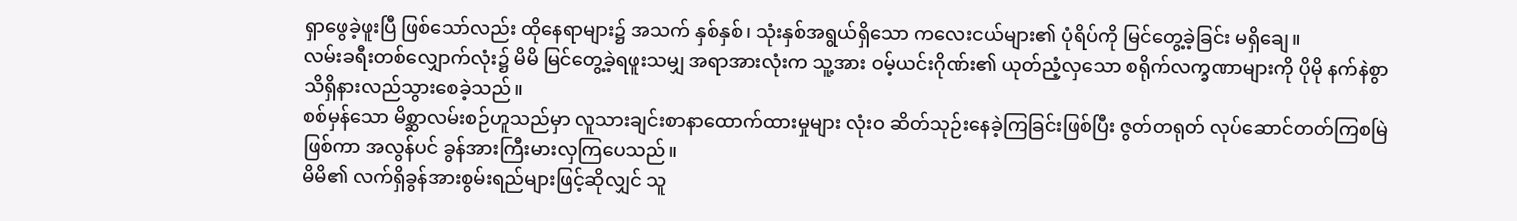ရှာဖွေခဲ့ဖူးပြီ ဖြစ်သော်လည်း ထိုနေရာများ၌ အသက် နှစ်နှစ်၊ သုံးနှစ်အရွယ်ရှိသော ကလေးငယ်များ၏ ပုံရိပ်ကို မြင်တွေ့ခဲ့ခြင်း မရှိချေ။
လမ်းခရီးတစ်လျှောက်လုံး၌ မိမိ မြင်တွေ့ခဲ့ရဖူးသမျှ အရာအားလုံးက သူ့အား ဝမ့်ယင်းဂိုဏ်း၏ ယုတ်ညံ့လှသော စရိုက်လက္ခဏာများကို ပိုမို နက်နဲစွာ သိရှိနားလည်သွားစေခဲ့သည်။
စစ်မှန်သော မိစ္ဆာလမ်းစဉ်ဟူသည်မှာ လူသားချင်းစာနာထောက်ထားမှုများ လုံးဝ ဆိတ်သုဉ်းနေခဲ့ကြခြင်းဖြစ်ပြီး ဇွတ်တရုတ် လုပ်ဆောင်တတ်ကြစမြဲဖြစ်ကာ အလွန်ပင် ခွန်အားကြီးမားလှကြပေသည်။
မိမိ၏ လက်ရှိခွန်အားစွမ်းရည်များဖြင့်ဆိုလျှင် သူ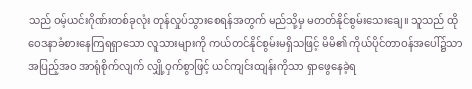သည် ဝမ့်ယင်းဂိုဏ်းတစ်ခုလုံး တုန်လှုပ်သွားစေရန်အတွက် မည်သို့မှ မတတ်နိုင်စွမ်းသေးချေ။ သူသည် ထိုဝေဒနာခံစားနေကြရရှာသော လူသားများကို ကယ်တင်နိုင်စွမ်းမရှိသဖြင့် မိမိ၏ ကိုယ်ပိုင်တာဝန်အပေါ်၌သာ အပြည့်အဝ အာရုံစိုက်လျက် လျှို့ဝှက်စွာဖြင့် ယင်ကျင်းထျန်းကိုသာ ရှာဖွေနေခဲ့ရ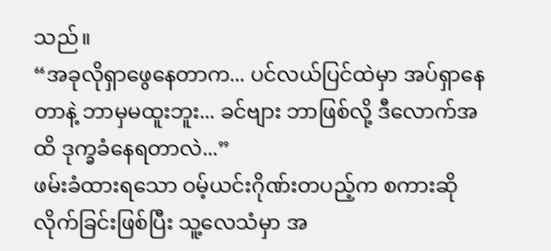သည်။
“အခုလိုရှာဖွေနေတာက... ပင်လယ်ပြင်ထဲမှာ အပ်ရှာနေတာနဲ့ ဘာမှမထူးဘူး... ခင်ဗျား ဘာဖြစ်လို့ ဒီလောက်အထိ ဒုက္ခခံနေရတာလဲ...”
ဖမ်းခံထားရသော ဝမ့်ယင်းဂိုဏ်းတပည့်က စကားဆိုလိုက်ခြင်းဖြစ်ပြီး သူ့လေသံမှာ အ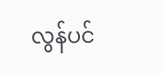လွန်ပင်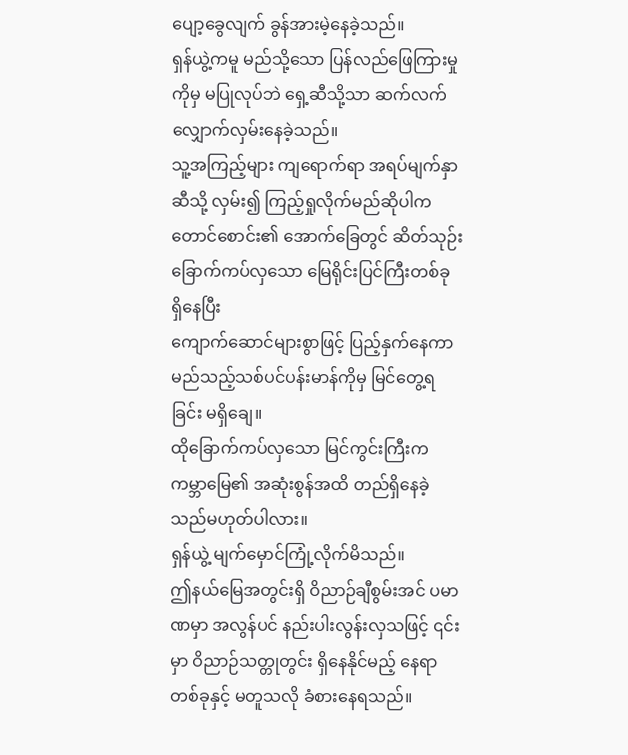ပျော့ခွေလျက် ခွန်အားမဲ့နေခဲ့သည်။
ရှန်ယွဲ့ကမူ မည်သို့သော ပြန်လည်ဖြေကြားမှုကိုမှ မပြုလုပ်ဘဲ ရှေ့ဆီသို့သာ ဆက်လက် လျှောက်လှမ်းနေခဲ့သည်။
သူ့အကြည့်များ ကျရောက်ရာ အရပ်မျက်နှာဆီသို့ လှမ်း၍ ကြည့်ရှုလိုက်မည်ဆိုပါက တောင်စောင်း၏ အောက်ခြေတွင် ဆိတ်သုဉ်းခြောက်ကပ်လှသော မြေရိုင်းပြင်ကြီးတစ်ခု ရှိနေပြီး
ကျောက်ဆောင်များစွာဖြင့် ပြည့်နှက်နေကာ မည်သည့်သစ်ပင်ပန်းမာန်ကိုမှ မြင်တွေ့ရခြင်း မရှိချေ။
ထိုခြောက်ကပ်လှသော မြင်ကွင်းကြီးက ကမ္ဘာမြေ၏ အဆုံးစွန်အထိ တည်ရှိနေခဲ့သည်မဟုတ်ပါလား။
ရှန်ယွဲ့ မျက်မှောင်ကြုံ့လိုက်မိသည်။
ဤနယ်မြေအတွင်းရှိ ဝိညာဉ်ချီစွမ်းအင် ပမာဏမှာ အလွန်ပင် နည်းပါးလွန်းလှသဖြင့် ၎င်းမှာ ဝိညာဉ်သတ္တုတွင်း ရှိနေနိုင်မည့် နေရာတစ်ခုနှင့် မတူသလို ခံစားနေရသည်။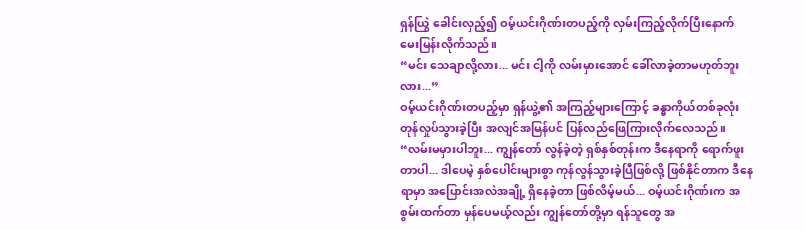ရှန်ယြွဲ ခေါင်းလှည့်၍ ဝမ့်ယင်းဂိုဏ်းတပည့်ကို လှမ်းကြည့်လိုက်ပြီးနောက် မေးမြန်းလိုက်သည်။
“မင်း သေချာလို့လား... မင်း ငါ့ကို လမ်းမှားအောင် ခေါ်လာခဲ့တာမဟုတ်ဘူးလား...”
ဝမ့်ယင်းဂိုဏ်းတပည့်မှာ ရှန်ယွဲ့၏ အကြည့်များကြောင့် ခန္ဓာကိုယ်တစ်ခုလုံး တုန်လှုပ်သွားခဲ့ပြီး အလျင်အမြန်ပင် ပြန်လည်ဖြေကြားလိုက်လေသည်။
“လမ်းမမှားပါဘူး... ကျွန်တော် လွန်ခဲ့တဲ့ ရှစ်နှစ်တုန်းက ဒီနေရာကို ရောက်ဖူးတာပါ... ဒါပေမဲ့ နှစ်ပေါင်းများစွာ ကုန်လွန်သွားခဲ့ပြီဖြစ်လို့ ဖြစ်နိုင်တာက ဒီနေရာမှာ အပြောင်းအလဲအချို့ ရှိနေခဲ့တာ ဖြစ်လိမ့်မယ်... ဝမ့်ယင်းဂိုဏ်းက အစွမ်းထက်တာ မှန်ပေမယ့်လည်း ကျွန်တော်တို့မှာ ရန်သူတွေ အ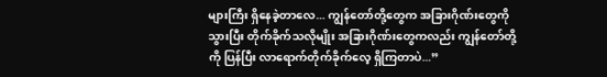များကြီး ရှိနေခဲ့တာလေ... ကျွန်တော်တို့တွေက အခြားဂိုဏ်းတွေကို သွားပြီး တိုက်ခိုက်သလိုမျိုး အခြားဂိုဏ်းတွေကလည်း ကျွန်တော်တို့ကို ပြန်ပြီး လာရောက်တိုက်ခိုက်လေ့ ရှိကြတာပဲ...”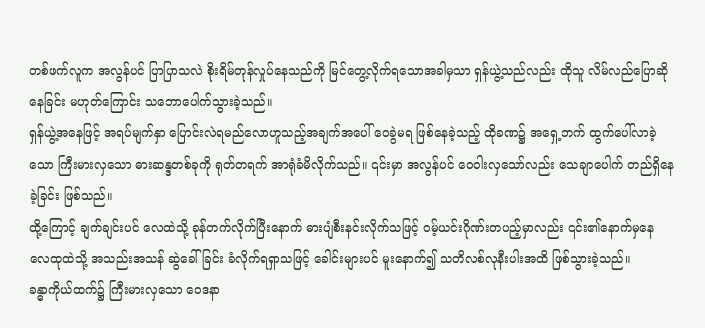တစ်ဖက်လူက အလွန်ပင် ပြာပြာသလဲ စိုးရိမ်တုန်လှုပ်နေသည်ကို မြင်တွေ့လိုက်ရသောအခါမှသာ ရှန်ယွဲ့သည်လည်း ထိုသူ လိမ်လည်ပြောဆိုနေခြင်း မဟုတ်ကြောင်း သဘောပေါက်သွားခဲ့သည်။
ရှန်ယွဲ့အနေဖြင့် အရပ်မျက်နှာ ပြောင်းလဲရမည်လောဟူသည့်အချက်အပေါ် ဝေခွဲမရ ဖြစ်နေခဲ့သည့် ထိုခဏ၌ အရှေ့ဘက် ထွက်ပေါ်လာခဲ့သော ကြီးမားလှသော ဓားဆန္ဒတစ်ခုကို ရုတ်တရက် အာရုံခံမိလိုက်သည်။ ၎င်းမှာ အလွန်ပင် ဝေဝါးလှသော်လည်း သေချာပေါက် တည်ရှိနေခဲ့ခြင်း ဖြစ်သည်။
ထို့ကြောင့် ချက်ချင်းပင် လေထဲသို့ ခုန်တက်လိုက်ပြီးနောက် ဓားပျံစီးနင်းလိုက်သဖြင့် ဝမ့်ယင်းဂိုဏ်းတပည့်မှာလည်း ၎င်း၏နောက်မှနေ လေထုထဲသို့ အသည်းအသန် ဆွဲခေါ်ခြင်း ခံလိုက်ရရှာသဖြင့် ခေါင်းများပင် မူးနောက်၍ သတိလစ်လုနီးပါးအထိ ဖြစ်သွားခဲ့သည်။
ခန္ဓာကိုယ်ထက်၌ ကြီးမားလှသော ဝေဒနာ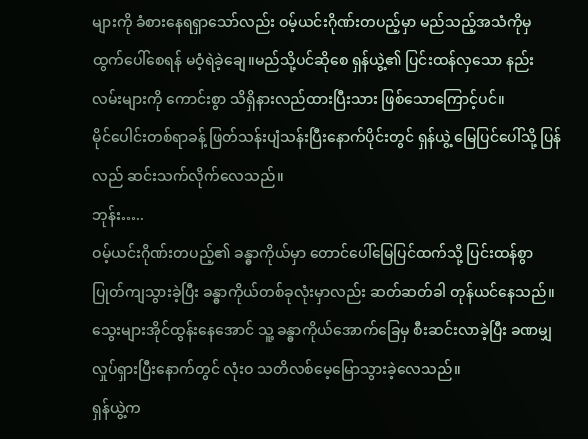များကို ခံစားနေရရှာသော်လည်း ဝမ့်ယင်းဂိုဏ်းတပည့်မှာ မည်သည့်အသံကိုမှ ထွက်ပေါ်စေရန် မဝံ့ရဲခဲ့ချေ။မည်သို့ပင်ဆိုစေ ရှန်ယွဲ့၏ ပြင်းထန်လှသော နည်းလမ်းများကို ကောင်းစွာ သိရှိနားလည်ထားပြီးသား ဖြစ်သောကြောင့်ပင်။
မိုင်ပေါင်းတစ်ရာခန့် ဖြတ်သန်းပျံသန်းပြီးနောက်ပိုင်းတွင် ရှန်ယွဲ့ မြေပြင်ပေါ်သို့ ပြန်လည် ဆင်းသက်လိုက်လေသည်။
ဘုန်း…..
ဝမ့်ယင်းဂိုဏ်းတပည့်၏ ခန္ဓာကိုယ်မှာ တောင်ပေါ်မြေပြင်ထက်သို့ ပြင်းထန်စွာ ပြုတ်ကျသွားခဲ့ပြီး ခန္ဓာကိုယ်တစ်ခုလုံးမှာလည်း ဆတ်ဆတ်ခါ တုန်ယင်နေသည်။
သွေးများအိုင်ထွန်းနေအောင် သူ့ ခန္ဓာကိုယ်အောက်ခြေမှ စီးဆင်းလာခဲ့ပြီး ခဏမျှ လှုပ်ရှားပြီးနောက်တွင် လုံးဝ သတိလစ်မေ့မြောသွားခဲ့လေသည်။
ရှန်ယွဲ့က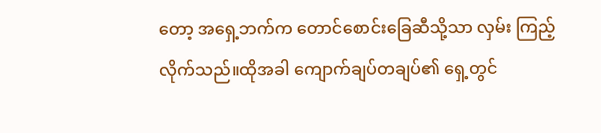တော့ အရှေ့ဘက်က တောင်စောင်းခြေဆီသို့သာ လှမ်း ကြည့်လိုက်သည်။ထိုအခါ ကျောက်ချပ်တချပ်၏ ရှေ့တွင်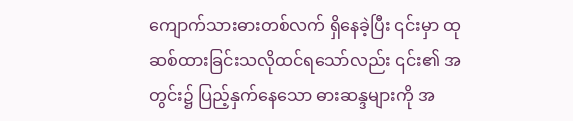ကျောက်သားဓားတစ်လက် ရှိနေခဲ့ပြီး ၎င်းမှာ ထုဆစ်ထားခြင်းသလိုထင်ရသော်လည်း ၎င်း၏ အတွင်း၌ ပြည့်နှက်နေသော ဓားဆန္ဒများကို အ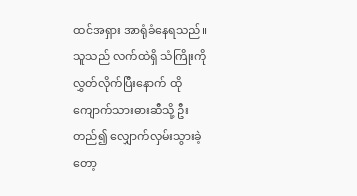ထင်အရှား အာရုံခံနေရသည်။
သူသည် လက်ထဲရှိ သံကြိုးကို လွှတ်လိုက်ပြီးနောက် ထိုကျောက်သားဓားဆီသို့ ဦးတည်၍ လျှောက်လှမ်းသွားခဲ့တော့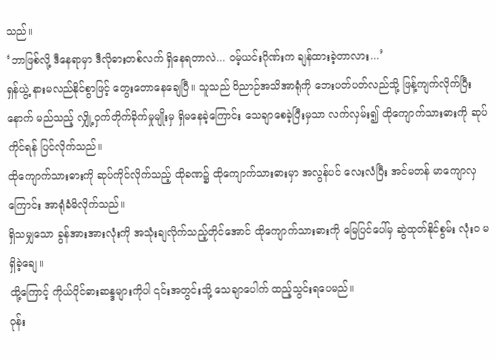သည်။
‘ဘာဖြစ်လို့ ဒီနေရာမှာ ဒီလိုဓားတစ်လက် ရှိနေရတာလဲ... ဝမ့်ယင်းဂိုဏ်းက ချန်ထားခဲ့တာလား...’
ရှန်ယွဲ့ နားမလည်နိုင်စွာဖြင့် တွေးတောနေချေပြီ။ သူသည် ဝိညာဉ်အသိအာရုံကို ဘေးပတ်ပတ်လည်သို့ ဖြန့်ကျက်လိုက်ပြီးနောက် မည်သည့် လျှို့ဝှက်တိုက်ခိုက်မှုမျိုးမှ ရှိမနေခဲ့ကြောင်း သေချာစေခဲ့ပြီးမှသာ လက်လှမ်း၍ ထိုကျောက်သားဓားကို ဆုပ်ကိုင်ရန် ပြင်လိုက်သည်။
ထိုကျောက်သားဓားကို ဆုပ်ကိုင်လိုက်သည့် ထိုခဏ၌ ထိုကျောက်သားဓားမှာ အလွန်ပင် လေးလံပြီး အင်မတန် မာကျောလှကြောင်း အာရုံခံမိလိုက်သည်။
ရှိသမျှသော ခွန်အားအားလုံးကို အသုံးချလိုက်သည့်တိုင်အောင် ထိုကျောက်သားဓားကို မြေပြင်ပေါ်မှ ဆွဲထုတ်နိုင်စွမ်း လုံးဝ မရှိခဲ့ချေ။
ထို့ကြောင့် ကိုယ်ပိုင်ဓားဆန္ဒများကိုပါ ၎င်းအတွင်းသို့ သေချာပေါက် ထည့်သွင်းရပေမည်။
ဝုန်း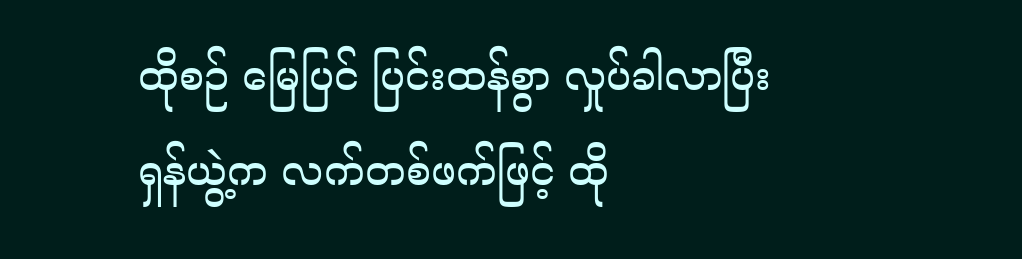ထိုစဉ် မြေပြင် ပြင်းထန်စွာ လှုပ်ခါလာပြီး ရှန်ယွဲ့က လက်တစ်ဖက်ဖြင့် ထို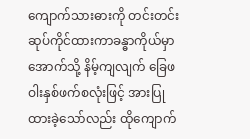ကျောက်သားဓားကို တင်းတင်းဆုပ်ကိုင်ထားကာခန္ဓာကိုယ်မှာ အောက်သို့ နိမ့်ကျလျက် ခြေဖဝါးနှစ်ဖက်စလုံးဖြင့် အားပြုထားခဲ့သော်လည်း ထိုကျောက်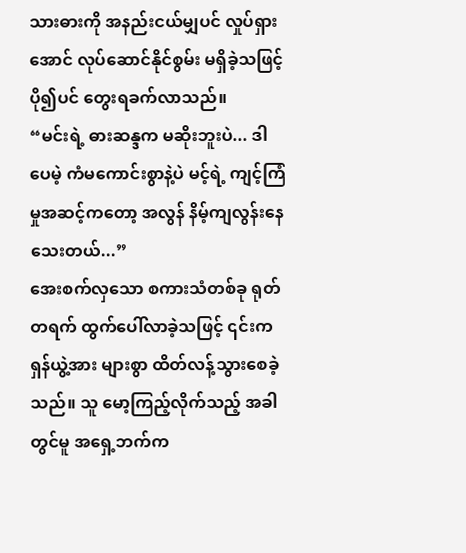သားဓားကို အနည်းငယ်မျှပင် လှုပ်ရှားအောင် လုပ်ဆောင်နိုင်စွမ်း မရှိခဲ့သဖြင့် ပို၍ပင် တွေးရခက်လာသည်။
“မင်းရဲ့ ဓားဆန္ဒက မဆိုးဘူးပဲ... ဒါပေမဲ့ ကံမကောင်းစွာနဲ့ပဲ မင့်ရဲ့ ကျင့်ကြံမှုအဆင့်ကတော့ အလွန် နိမ့်ကျလွန်းနေသေးတယ်...”
အေးစက်လှသော စကားသံတစ်ခု ရုတ်တရက် ထွက်ပေါ်လာခဲ့သဖြင့် ၎င်းက ရှန်ယွဲ့အား များစွာ ထိတ်လန့်သွားစေခဲ့သည်။ သူ မော့ကြည့်လိုက်သည့် အခါတွင်မူ အရှေ့ဘက်က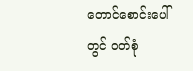တောင်စောင်းပေါ်တွင် ဝတ်စုံ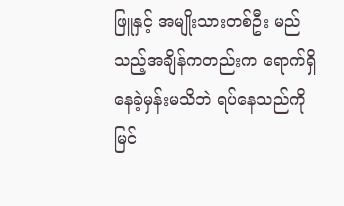ဖြူနှင့် အမျိုးသားတစ်ဦး မည်သည့်အချိန်ကတည်းက ရောက်ရှိနေခဲ့မှန်းမသိဘဲ ရပ်နေသည်ကို မြင်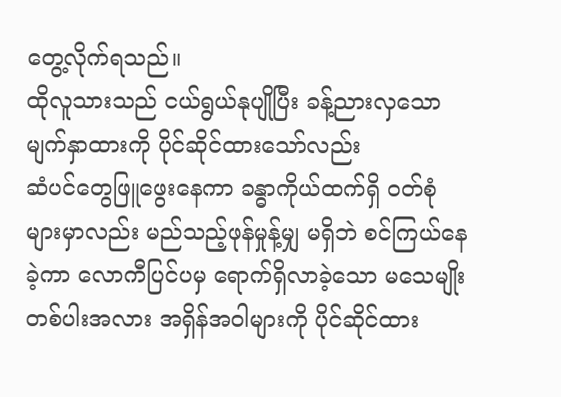တွေ့လိုက်ရသည်။
ထိုလူသားသည် ငယ်ရွယ်နုပျိုပြီး ခန့်ညားလှသော မျက်နှာထားကို ပိုင်ဆိုင်ထားသော်လည်း
ဆံပင်တွေဖြူဖွေးနေကာ ခန္ဓာကိုယ်ထက်ရှိ ဝတ်စုံများမှာလည်း မည်သည့်ဖုန်မှုန့်မျှ မရှိဘဲ စင်ကြယ်နေခဲ့ကာ လောကီပြင်ပမှ ရောက်ရှိလာခဲ့သော မသေမျိုးတစ်ပါးအလား အရှိန်အဝါများကို ပိုင်ဆိုင်ထား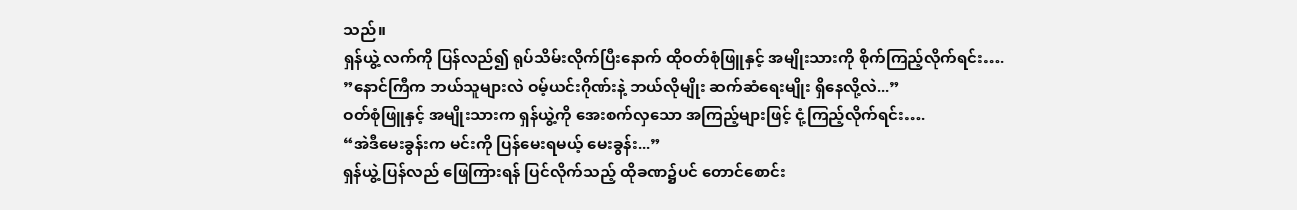သည်။
ရှန်ယွဲ့ လက်ကို ပြန်လည်၍ ရုပ်သိမ်းလိုက်ပြီးနောက် ထိုဝတ်စုံဖြူနှင့် အမျိုးသားကို စိုက်ကြည့်လိုက်ရင်း….
”နောင်ကြီက ဘယ်သူများလဲ ဝမ့်ယင်းဂိုဏ်းနဲ့ ဘယ်လိုမျိုး ဆက်ဆံရေးမျိုး ရှိနေလို့လဲ...”
ဝတ်စုံဖြူနှင့် အမျိုးသားက ရှန်ယွဲ့ကို အေးစက်လှသော အကြည့်များဖြင့် ငုံ့ကြည့်လိုက်ရင်း….
“အဲဒီမေးခွန်းက မင်းကို ပြန်မေးရမယ့် မေးခွန်း...”
ရှန်ယွဲ့ ပြန်လည် ဖြေကြားရန် ပြင်လိုက်သည့် ထိုခဏ၌ပင် တောင်စောင်း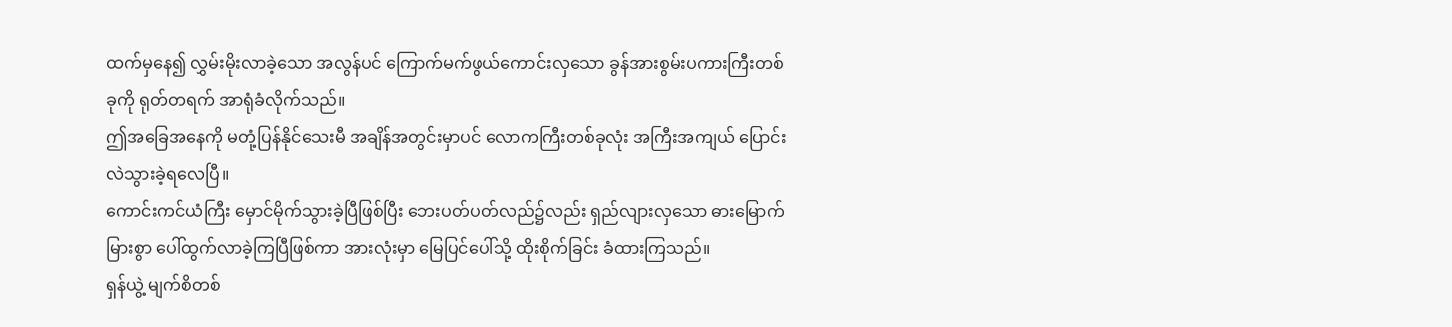ထက်မှနေ၍ လွှမ်းမိုးလာခဲ့သော အလွန်ပင် ကြောက်မက်ဖွယ်ကောင်းလှသော ခွန်အားစွမ်းပကားကြီးတစ်ခုကို ရုတ်တရက် အာရုံခံလိုက်သည်။
ဤအခြေအနေကို မတုံ့ပြန်နိုင်သေးမီ အချိန်အတွင်းမှာပင် လောကကြီးတစ်ခုလုံး အကြီးအကျယ် ပြောင်းလဲသွားခဲ့ရလေပြီ။
ကောင်းကင်ယံကြီး မှောင်မိုက်သွားခဲ့ပြီဖြစ်ပြီး ဘေးပတ်ပတ်လည်၌လည်း ရှည်လျားလှသော ဓားမြောက်မြားစွာ ပေါ်ထွက်လာခဲ့ကြပြီဖြစ်ကာ အားလုံးမှာ မြေပြင်ပေါ်သို့ ထိုးစိုက်ခြင်း ခံထားကြသည်။
ရှန်ယွဲ့ မျက်စိတစ်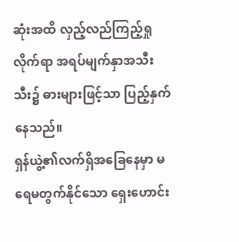ဆုံးအထိ လှည့်လည်ကြည့်ရှုလိုက်ရာ အရပ်မျက်နှာအသီးသီး၌ ဓားများဖြင့်သာ ပြည့်နှက်နေသည်။
ရှန်ယွဲ့၏လက်ရှိအခြေနေမှာ မရေမတွက်နိုင်သော ရှေးဟောင်း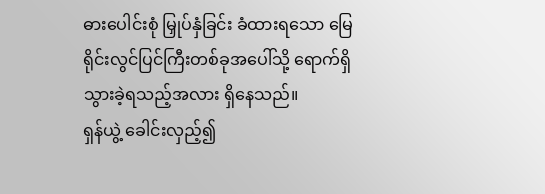ဓားပေါင်းစုံ မြှုပ်နှံခြင်း ခံထားရသော မြေရိုင်းလွင်ပြင်ကြီးတစ်ခုအပေါ်သို့ ရောက်ရှိသွားခဲ့ရသည့်အလား ရှိနေသည်။
ရှန်ယွဲ့ ခေါင်းလှည့်၍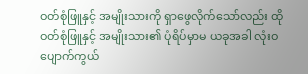ဝတ်စုံဖြူနှင့် အမျိုးသားကို ရှာဖွေလိုက်သော်လည်း ထိုဝတ်စုံဖြူနှင့် အမျိုးသား၏ ပုံရိပ်မှာမ ယခုအခါ လုံးဝ ပျောက်ကွယ်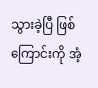သွားခဲ့ပြီ ဖြစ်ကြောင်းကို အံ့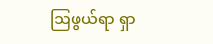ဩဖွယ်ရာ ရှာ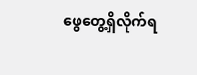ဖွေတွေ့ရှိလိုက်ရ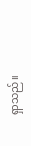ရှာသည်။